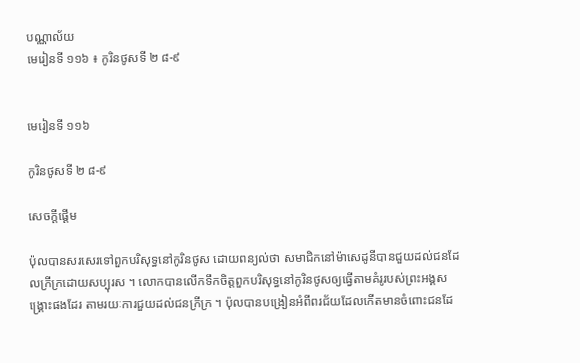បណ្ណាល័យ
មេរៀនទី ១១៦ ៖ កូរិនថូសទី ២ ៨-៩


មេរៀនទី ១១៦

កូរិនថូសទី ២ ៨-៩

សេចក្តីផ្ដើម

ប៉ុលបានសរសេរទៅពួកបរិសុទ្ធនៅកូរិនថូស ដោយពន្យល់ថា សមាជិកនៅម៉ាសេដូនីបានជួយដល់ជនដែលក្រីក្រដោយសប្បុរស ។ លោកបានលើកទឹកចិត្តពួកបរិសុទ្ធនៅកូរិនថូសឲ្យធ្វើតាមគំរូរបស់ព្រះអង្គសង្គ្រោះផងដែរ តាមរយៈការជួយដល់ជនក្រីក្រ ។ ប៉ុលបានបង្រៀនអំពីពរជ័យដែលកើតមានចំពោះជនដែ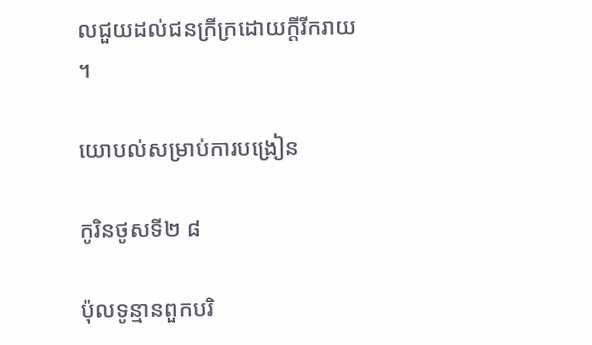លជួយដល់ជនក្រីក្រដោយក្ដីរីករាយ ។

យោបល់សម្រាប់ការបង្រៀន

កូរិនថូសទី២ ៨

ប៉ុលទូន្មានពួកបរិ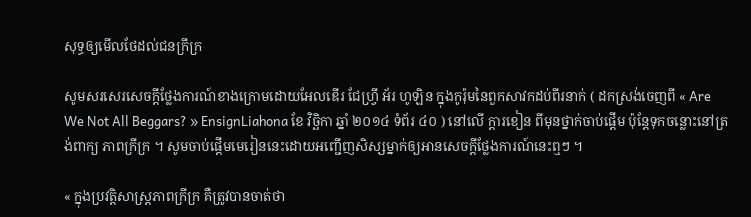សុទ្ធឲ្យមើលថែដល់ជនក្រីក្រ

សូមសរសេរសេចក្ដីថ្លែងការណ៍ខាងក្រោមដោយអែលឌើរ ជែហ្វ្រី អ័រ ហូឡិន ក្នុងកូរ៉ុមនៃពួកសាវកដប់ពីរនាក់ ( ដកស្រង់ចេញពី « Are We Not All Beggars? » EnsignLiahona ខែ វិច្ឆិកា ឆ្នាំ ២០១៤ ទំព័រ ៤០ ) នៅលើ ក្ដារខៀន ពីមុនថ្នាក់ចាប់ផ្ដើម ប៉ុន្តែទុកចន្លោះនៅត្រង់ពាក្យ ភាពក្រីក្រ ។ សូមចាប់ផ្ដើមមេរៀននេះដោយអញ្ជើញសិស្សម្នាក់ឲ្យអានសេចក្ដីថ្លែងការណ៍នេះឮៗ ។

« ក្នុងប្រវត្តិសាស្ត្រភាពក្រីក្រ គឺត្រូវបានចាត់ថា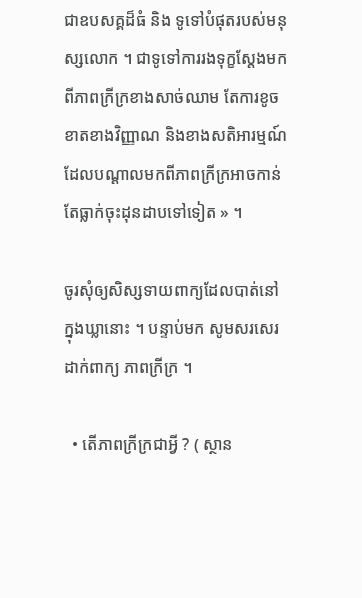ជាឧបសគ្គដ៏ធំ និង ទូទៅបំផុតរបស់មនុស្សលោក ។ ជាទូទៅការរងទុក្ខស្តែងមកពីភាពក្រីក្រខាងសាច់ឈាម តែការខូចខាតខាងវិញ្ញាណ និងខាងសតិអារម្មណ៍ ដែលបណ្ដាលមកពីភាពក្រីក្រអាចកាន់តែធ្លាក់ចុះដុនដាបទៅទៀត » ។

ចូរសុំឲ្យសិស្សទាយពាក្យដែលបាត់នៅក្នុងឃ្លានោះ ។ បន្ទាប់មក សូមសរសេរដាក់ពាក្យ ភាពក្រីក្រ ។

  • តើភាពក្រីក្រជាអ្វី ? ( ស្ថាន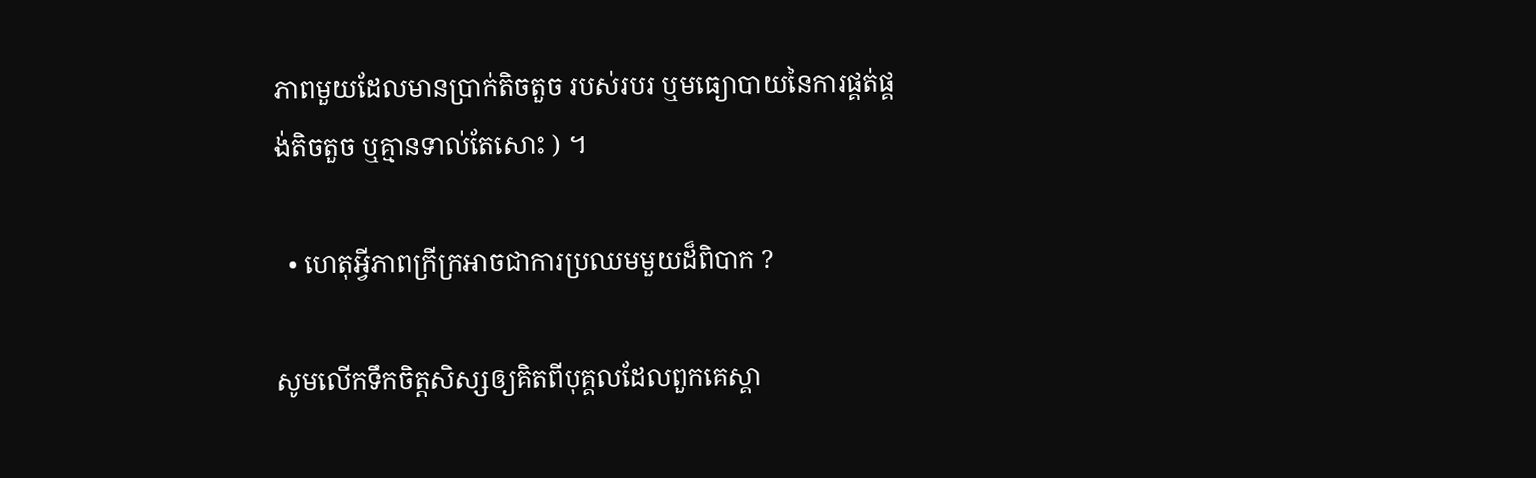ភាពមួយដែលមានប្រាក់តិចតួច របស់របរ ឬមធ្យោបាយនៃការផ្គត់ផ្គង់តិចតួច ឬគ្មានទាល់តែសោះ ) ។

  • ហេតុអ្វីភាពក្រីក្រអាចជាការប្រឈមមួយដ៏ពិបាក ?

សូមលើកទឹកចិត្តសិស្សឲ្យគិតពីបុគ្គលដែលពួកគេស្គា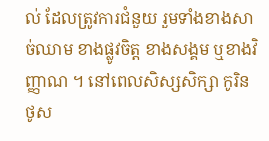ល់ ដែលត្រូវការជំនួយ រួមទាំងខាងសាច់ឈាម ខាងផ្លូវចិត្ត ខាងសង្គម ឬខាងវិញ្ញាណ ។ នៅពេលសិស្សសិក្សា កូរិនថូស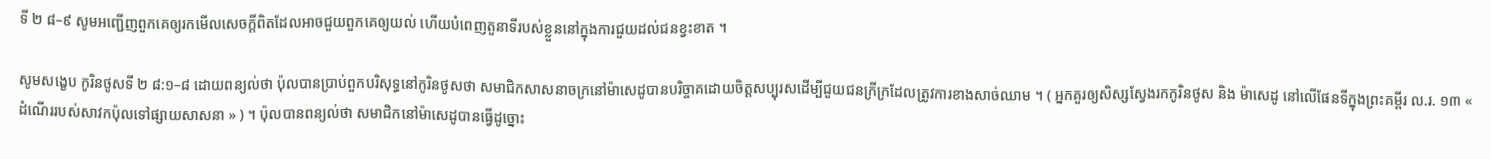ទី ២ ៨–៩ សូមអញ្ជើញពួកគេឲ្យរកមើលសេចក្ដីពិតដែលអាចជួយពួកគេឲ្យយល់ ហើយបំពេញតួនាទីរបស់ខ្លួននៅក្នុងការជួយដល់ជនខ្វះខាត ។

សូមសង្ខេប កូរិនថូសទី ២ ៨:១–៨ ដោយពន្យល់ថា ប៉ុលបានប្រាប់ពួកបរិសុទ្ធនៅកូរិនថូសថា សមាជិកសាសនាចក្រនៅម៉ាសេដូបានបរិច្ចាគដោយចិត្តសប្បុរសដើម្បីជួយជនក្រីក្រដែលត្រូវការខាងសាច់ឈាម ។ ( អ្នកគួរឲ្យសិស្សស្វែងរកកូរិនថូស និង ម៉ាសេដូ នៅលើផែនទីក្នុងព្រះគម្ពីរ ល.រ. ១៣ « ដំណើររបស់សាវកប៉ុលទៅផ្សាយសាសនា » ) ។ ប៉ុលបានពន្យល់ថា សមាជិកនៅម៉ាសេដូបានធ្វើដូច្នោះ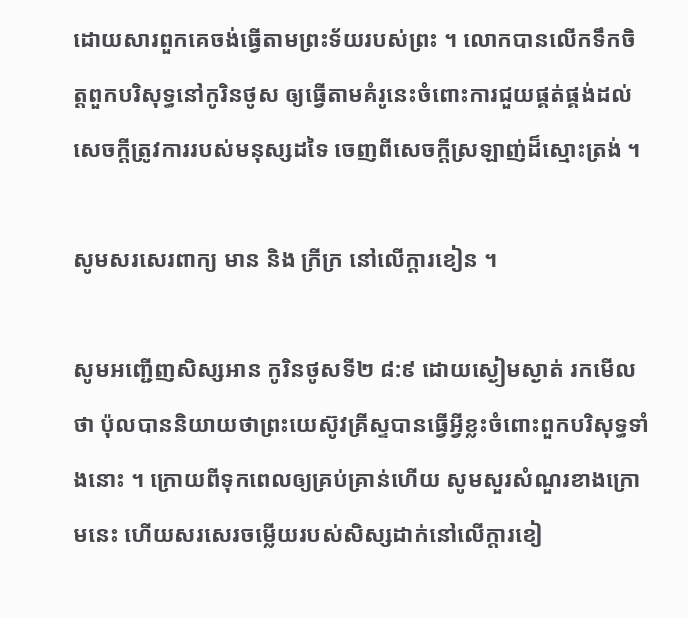ដោយសារពួកគេចង់ធ្វើតាមព្រះទ័យរបស់ព្រះ ។ លោកបានលើកទឹកចិត្តពួកបរិសុទ្ធនៅកូរិនថូស ឲ្យធ្វើតាមគំរូនេះចំពោះការជួយផ្គត់ផ្គង់ដល់សេចក្ដីត្រូវការរបស់មនុស្សដទៃ ចេញពីសេចក្ដីស្រឡាញ់ដ៏ស្មោះត្រង់ ។

សូមសរសេរពាក្យ មាន និង ក្រីក្រ នៅលើក្ដារខៀន ។

សូមអញ្ជើញសិស្សអាន កូរិនថូសទី២ ៨:៩ ដោយស្ងៀមស្ងាត់ រកមើលថា ប៉ុលបាននិយាយថាព្រះយេស៊ូវគ្រីស្ទបានធ្វើអ្វីខ្លះចំពោះពួកបរិសុទ្ធទាំងនោះ ។ ក្រោយពីទុកពេលឲ្យគ្រប់គ្រាន់ហើយ សូមសួរសំណួរខាងក្រោមនេះ ហើយសរសេរចម្លើយរបស់សិស្សដាក់នៅលើក្ដារខៀ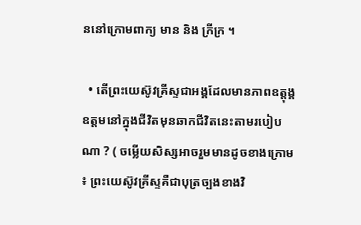ននៅក្រោមពាក្យ មាន និង ក្រីក្រ ។

  • តើព្រះយេស៊ូវគ្រីស្ទជាអង្គដែលមានភាពឧត្តុង្គឧត្តមនៅក្នុងជីវិតមុនឆាកជីវិតនេះតាមរបៀបណា ? ( ចម្លើយសិស្សអាចរួមមានដូចខាងក្រោម ៖ ព្រះយេស៊ូវគ្រីស្ទគឺជាបុត្រច្បងខាងវិ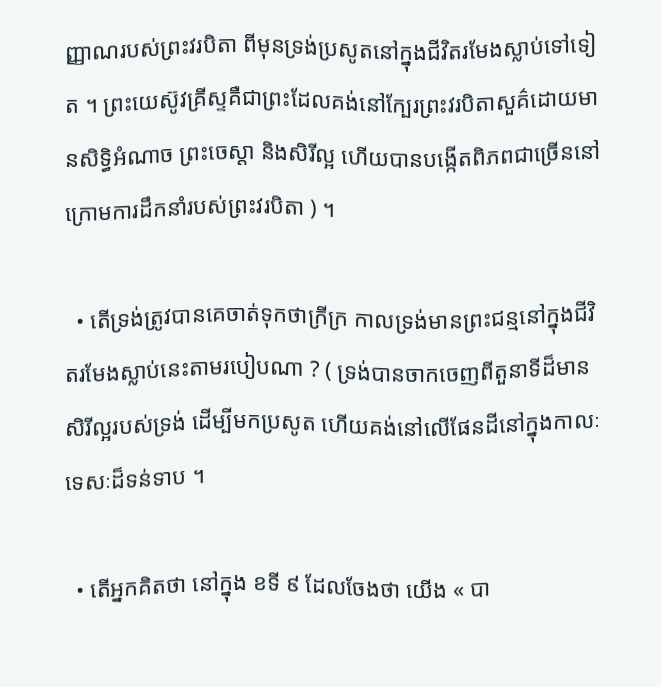ញ្ញាណរបស់ព្រះវរបិតា ពីមុនទ្រង់ប្រសូតនៅក្នុងជីវិតរមែងស្លាប់ទៅទៀត ។ ព្រះយេស៊ូវគ្រីស្ទគឺជាព្រះដែលគង់នៅក្បែរព្រះវរបិតាសួគ៌ដោយមានសិទ្ធិអំណាច ព្រះចេស្ដា និងសិរីល្អ ហើយបានបង្កើតពិភពជាច្រើននៅក្រោមការដឹកនាំរបស់ព្រះវរបិតា ) ។

  • តើទ្រង់ត្រូវបានគេចាត់ទុកថាក្រីក្រ កាលទ្រង់មានព្រះជន្មនៅក្នុងជីវិតរមែងស្លាប់នេះតាមរបៀបណា ? ( ទ្រង់បានចាកចេញពីតួនាទីដ៏មានសិរីល្អរបស់ទ្រង់ ដើម្បីមកប្រសូត ហើយគង់នៅលើផែនដីនៅក្នុងកាលៈទេសៈដ៏ទន់ទាប ។

  • តើអ្នកគិតថា នៅក្នុង ខទី ៩ ដែលចែងថា យើង « បា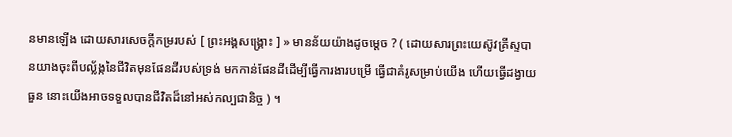នមានឡើង ដោយសារសេចក្ដីកម្ររបស់ [ ព្រះអង្គសង្គ្រោះ ] » មានន័យយ៉ាងដូចម្ដេច ? ( ដោយសារព្រះយេស៊ូវគ្រីស្ទបានយាងចុះពីបល្ល័ង្កនៃជីវិតមុនផែនដីរបស់ទ្រង់ មកកាន់ផែនដីដើម្បីធ្វើការងារបម្រើ ធ្វើជាគំរូសម្រាប់យើង ហើយធ្វើដង្វាយធួន នោះយើងអាចទទួលបានជីវិតដ៏នៅអស់កល្បជានិច្ច ) ។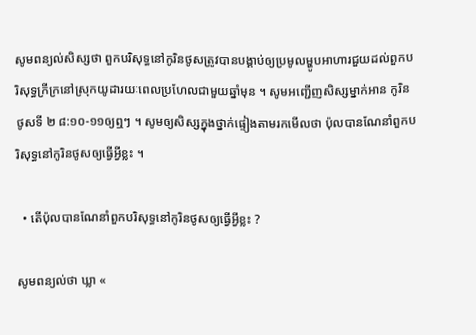សូមពន្យល់សិស្សថា ពួកបរិសុទ្ធនៅកូរិនថូសត្រូវបានបង្គាប់ឲ្យប្រមូលម្ហូបអាហារជួយដល់ពួកបរិសុទ្ធក្រីក្រនៅស្រុកយូដារយៈពេលប្រហែលជាមួយឆ្នាំមុន ។ សូមអញ្ជើញសិស្សម្នាក់អាន កូរិនថូសទី ២ ៨:១០-១១ឲ្យឮៗ ។ សូមឲ្យសិស្សក្នុងថ្នាក់ផ្ទៀងតាមរកមើលថា ប៉ុលបានណែនាំពួកបរិសុទ្ធនៅកូរិនថូសឲ្យធ្វើអ្វីខ្លះ ។

  • តើប៉ុលបានណែនាំពួកបរិសុទ្ធនៅកូរិនថូសឲ្យធ្វើអ្វីខ្លះ ?

សូមពន្យល់ថា ឃ្លា «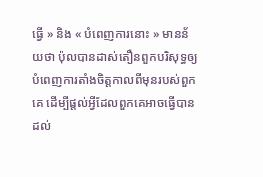ធ្វើ » និង « បំពេញការនោះ » មានន័យថា ប៉ុលបានដាស់តឿនពួកបរិសុទ្ធឲ្យបំពេញការតាំងចិត្តកាលពីមុនរបស់ពួកគេ ដើម្បីផ្ដល់អ្វីដែលពួកគេអាចធ្វើបានដល់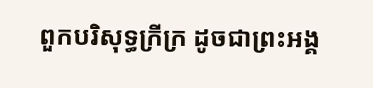ពួកបរិសុទ្ធក្រីក្រ ដូចជាព្រះអង្គ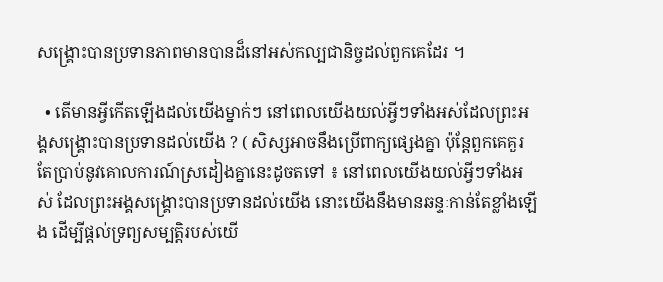សង្គ្រោះបានប្រទានភាពមានបានដ៏នៅអស់កល្បជានិច្ចដល់ពួកគេដែរ ។

  • តើមានអ្វីកើតឡើងដល់យើងម្នាក់ៗ នៅពេលយើងយល់អ្វីៗទាំងអស់ដែលព្រះអង្គសង្គ្រោះបានប្រទានដល់យើង ? ( សិស្សអាចនឹងប្រើពាក្យផ្សេងគ្នា ប៉ុន្តែពួកគេគួរតែប្រាប់នូវគោលការណ៍ស្រដៀងគ្នានេះដូចតទៅ ៖ នៅពេលយើងយល់អ្វីៗទាំងអស់ ដែលព្រះអង្គសង្គ្រោះបានប្រទានដល់យើង នោះយើងនឹងមានឆន្ទៈកាន់តែខ្លាំងឡើង ដើម្បីផ្ដល់ទ្រព្យសម្បត្តិរបស់យើ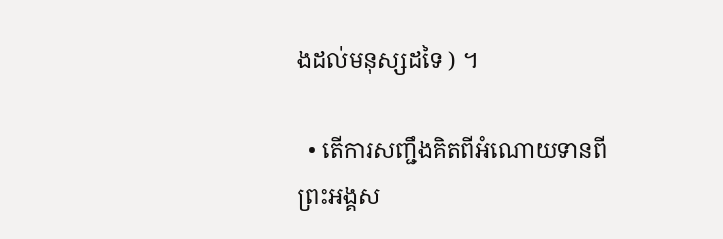ងដល់មនុស្សដទៃ ) ។

  • តើការសញ្ជឹងគិតពីអំណោយទានពីព្រះអង្គស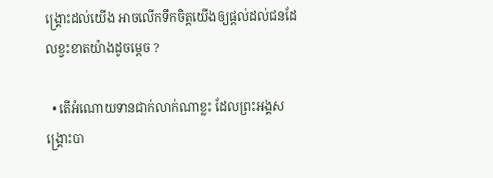ង្គ្រោះដល់យើង អាចលើកទឹកចិត្តយើងឲ្យផ្ដល់ដល់ជនដែលខ្វះខាតយ៉ាងដូចម្ដេច ?

  • តើអំណោយទានជាក់លាក់ណាខ្លះ ដែលព្រះអង្គសង្គ្រោះបា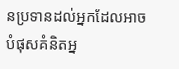នប្រទានដល់អ្នកដែលអាចបំផុសគំនិតអ្ន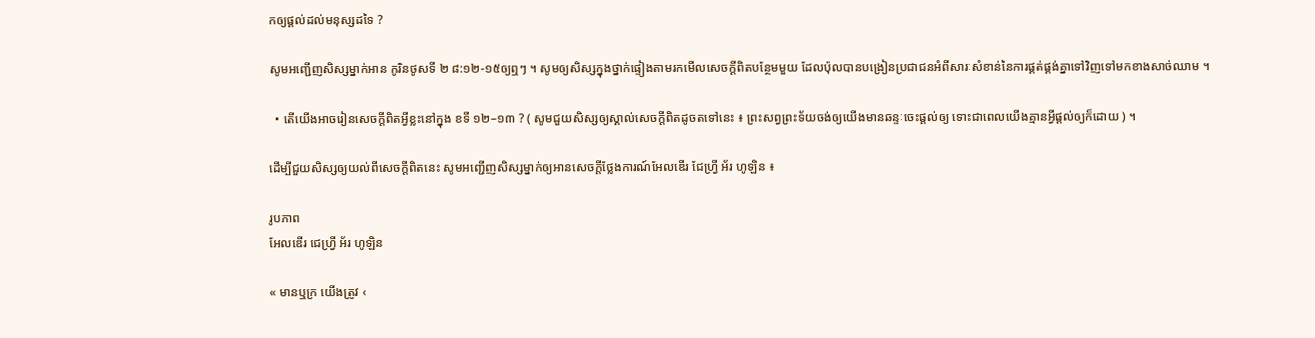កឲ្យផ្ដល់ដល់មនុស្សដទៃ ?

សូមអញ្ជើញសិស្សម្នាក់អាន កូរិនថូសទី ២ ៨:១២-១៥ឲ្យឮៗ ។ សូមឲ្យសិស្សក្នុងថ្នាក់ផ្ទៀងតាមរកមើលសេចក្ដីពិតបន្ថែមមួយ ដែលប៉ុលបានបង្រៀនប្រជាជនអំពីសារៈសំខាន់នៃការផ្គត់ផ្គង់គ្នាទៅវិញទៅមកខាងសាច់ឈាម ។

  • តើយើងអាចរៀនសេចក្ដីពិតអ្វីខ្លះនៅក្នុង ខទី ១២–១៣ ? ( សូមជួយសិស្សឲ្យស្គាល់សេចក្ដីពិតដូចតទៅនេះ ៖ ព្រះសព្វព្រះទ័យចង់ឲ្យយើងមានឆន្ទៈចេះផ្ដល់ឲ្យ ទោះជាពេលយើងគ្មានអ្វីផ្ដល់ឲ្យក៏ដោយ ) ។

ដើម្បីជួយសិស្សឲ្យយល់ពីសេចក្ដីពិតនេះ សូមអញ្ជើញសិស្សម្នាក់ឲ្យអានសេចក្ដីថ្លែងការណ៍អែលឌើរ ជែហ្វ្រី អ័រ ហូឡិន ៖

រូបភាព
អែលឌើរ ជេហ្វ្រី អ័រ ហូឡិន

« មានឬក្រ យើងត្រូវ ‹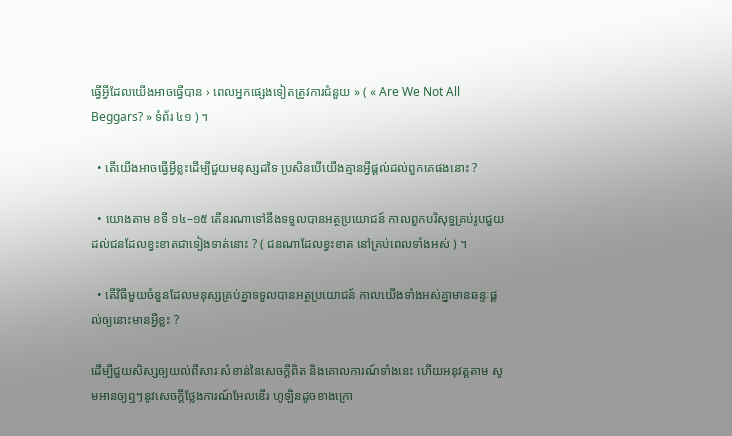ធ្វើអ្វីដែលយើងអាចធ្វើបាន › ពេលអ្នកផ្សេងទៀតត្រូវការជំនួយ » ( « Are We Not All Beggars? » ទំព័រ ៤១ ) ។

  • តើយើងអាចធ្វើអ្វីខ្លះដើម្បីជួយមនុស្សដទៃ ប្រសិនបើយើងគ្មានអ្វីផ្ដល់ដល់ពួកគេផងនោះ ?

  • យោងតាម ខទី ១៤–១៥ តើនរណាទៅនឹងទទួលបានអត្ថប្រយោជន៍ កាលពួកបរិសុទ្ធគ្រប់រូបជួយដល់ជនដែលខ្វះខាតជាទៀងទាត់នោះ ? ( ជនណាដែលខ្វះខាត នៅគ្រប់ពេលទាំងអស់ ) ។

  • តើវិធីមួយចំនួនដែលមនុស្សគ្រប់គ្នាទទួលបានអត្ថប្រយោជន៍ កាលយើងទាំងអស់គ្នាមានឆន្ទៈផ្ដល់ឲ្យនោះមានអ្វីខ្លះ ?

ដើម្បីជួយសិស្សឲ្យយល់ពីសារៈសំខាន់នៃសេចក្ដីពិត និងគោលការណ៍ទាំងនេះ ហើយអនុវត្តតាម សូមអានឲ្យឮៗនូវសេចក្ដីថ្លែងការណ៍អែលឌើរ ហូឡិនដូចខាងក្រោ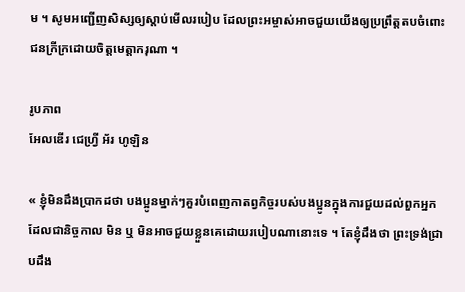ម ។ សូមអញ្ជើញសិស្សឲ្យស្ដាប់មើលរបៀប ដែលព្រះអម្ចាស់អាចជួយយើងឲ្យប្រព្រឹត្តតបចំពោះជនក្រីក្រដោយចិត្តមេត្តាករុណា ។

រូបភាព
អែលឌើរ ជេហ្វ្រី អ័រ ហូឡិន

« ខ្ញុំមិនដឹងប្រាកដថា បងប្អូនម្នាក់ៗគួរបំពេញកាតព្វកិច្ចរបស់បងប្អូនក្នុងការជួយដល់ពួកអ្នកដែលជានិច្ចកាល មិន ឬ មិនអាចជួយខ្លួនគេដោយរបៀបណានោះទេ ។ តែខ្ញុំដឹងថា ព្រះទ្រង់ជ្រាបដឹង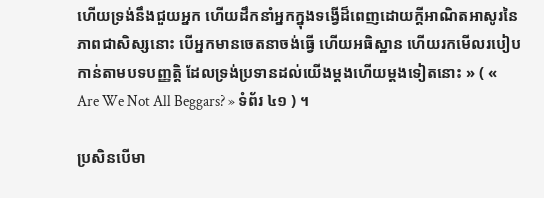ហើយទ្រង់នឹងជួយអ្នក ហើយដឹកនាំអ្នកក្នុងទង្វើដ៏ពេញដោយក្ដីអាណិតអាសូរនៃភាពជាសិស្សនោះ បើអ្នកមានចេតនាចង់ធ្វើ ហើយអធិស្ឋាន ហើយរកមើលរបៀបកាន់តាមបទបញ្ញត្តិ ដែលទ្រង់ប្រទានដល់យើងម្ដងហើយម្ដងទៀតនោះ » ( « Are We Not All Beggars? » ទំព័រ ៤១ ) ។

ប្រសិនបើមា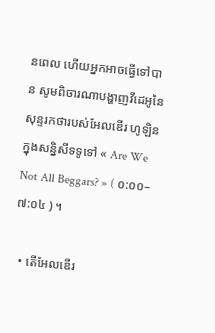នពេល ហើយអ្នកអាចធ្វើទៅបាន សូមពិចារណាបង្ហាញវីដេអូនៃសុន្ទរកថារបស់អែលឌើរ ហូឡិន ក្នុងសន្និសីទទូទៅ « Are We Not All Beggars? » ( ០:០០–៧:០៤ ) ។

  • តើអែលឌើរ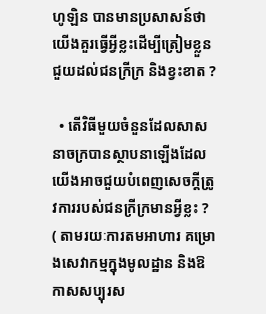ហូឡិន បានមានប្រសាសន៍ថា យើងគួរធ្វើអ្វីខ្លះដើម្បីត្រៀមខ្លួនជួយដល់ជនក្រីក្រ និងខ្វះខាត ?

  • តើវិធីមួយចំនួនដែលសាសនាចក្របានស្ថាបនាឡើងដែលយើងអាចជួយបំពេញសេចក្ដីត្រូវការរបស់ជនក្រីក្រមានអ្វីខ្លះ ? ( តាមរយៈការតមអាហារ គម្រោងសេវាកម្មក្នុងមូលដ្ឋាន និងឱកាសសប្បុរស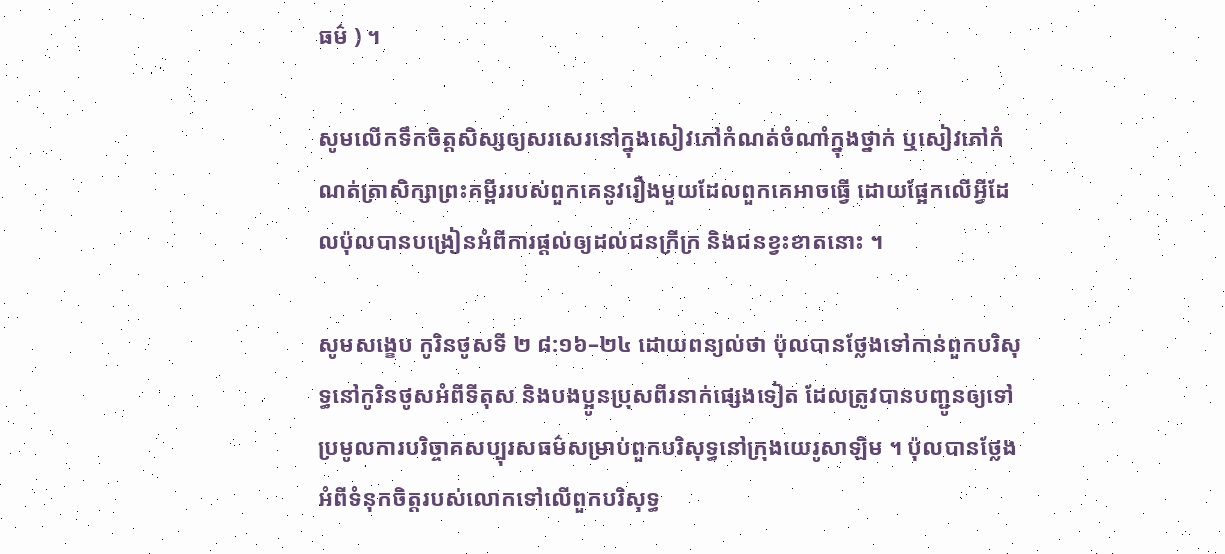ធម៌ ) ។

សូមលើកទឹកចិត្តសិស្សឲ្យសរសេរនៅក្នុងសៀវភៅកំណត់ចំណាំក្នុងថ្នាក់ ឬសៀវភៅកំណត់ត្រាសិក្សាព្រះគម្ពីររបស់ពួកគេនូវរឿងមួយដែលពួកគេអាចធ្វើ ដោយផ្អែកលើអ្វីដែលប៉ុលបានបង្រៀនអំពីការផ្ដល់ឲ្យដល់ជនក្រីក្រ និងជនខ្វះខាតនោះ ។

សូមសង្ខេប កូរិនថូសទី ២ ៨:១៦–២៤ ដោយពន្យល់ថា ប៉ុលបានថ្លែងទៅកាន់ពួកបរិសុទ្ធនៅកូរិនថូសអំពីទីតុស និងបងប្អូនប្រុសពីរនាក់ផ្សេងទៀត ដែលត្រូវបានបញ្ជូនឲ្យទៅប្រមូលការបរិច្ចាគសប្បុរសធម៌សម្រាប់ពួកបរិសុទ្ធនៅក្រុងយេរូសាឡិម ។ ប៉ុលបានថ្លែងអំពីទំនុកចិត្តរបស់លោកទៅលើពួកបរិសុទ្ធ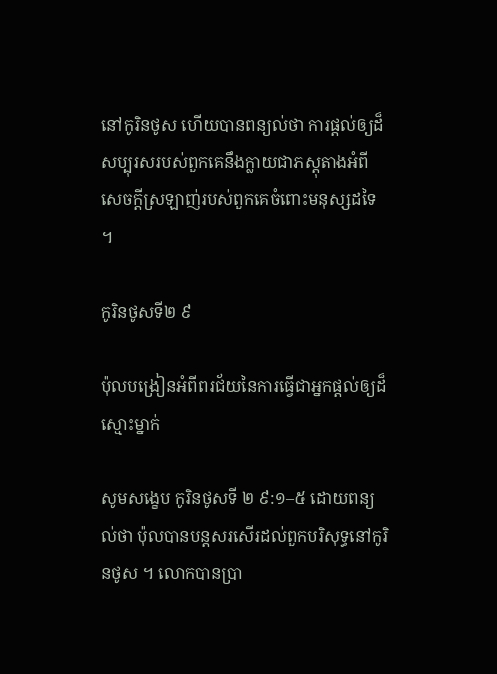នៅកូរិនថូស ហើយបានពន្យល់ថា ការផ្ដល់ឲ្យដ៏សប្បុរសរបស់ពួកគេនឹងក្លាយជាភស្ដុតាងអំពីសេចក្ដីស្រឡាញ់របស់ពួកគេចំពោះមនុស្សដទៃ ។

កូរិនថូសទី២ ៩

ប៉ុលបង្រៀនអំពីពរជ័យនៃការធ្វើជាអ្នកផ្ដល់ឲ្យដ៏ស្មោះម្នាក់

សូមសង្ខេប កូរិនថូសទី ២ ៩:១–៥ ដោយពន្យល់ថា ប៉ុលបានបន្តសរសើរដល់ពួកបរិសុទ្ធនៅកូរិនថូស ។ លោកបានប្រា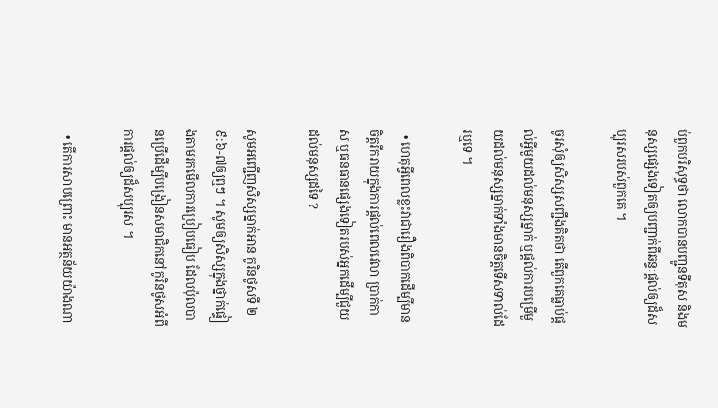ប់ពួកបរិសុទ្ធថា លោកបានបញ្ជូនទីតុស និងមនុស្សផ្សេងទៀតឲ្យបញ្ជាក់ពីឆន្ទៈផ្ដល់ឲ្យដ៏សប្បុរសរបស់ពួកគេ ។

ចូរសុំឲ្យសិស្សសញ្ជឹងគិតថា តើពួកគេធ្លាប់ផ្ដល់អ្វីមួយដល់មនុស្សម្នាក់ ឬផ្ដល់ការបម្រើមួយដល់មនុស្សម្នាក់ទាំងមានចិត្តទើសទាល់ដែរឬទេ ។

  • ហេតុអ្វីពេលខ្លះវាជារឿងពិបាកដើម្បីមានចិត្តរីករាយក្នុងការផ្ដល់ពេលវេលា ប្រាក់កាស ឬធនធានផ្សេងទៀតរបស់អ្នកដើម្បីជួយដល់មនុស្សដទៃ ?

សូមអញ្ជើញសិស្សម្នាក់អាន កូរិនថូសទី ២ ៩:៦-៧ឲ្យឮៗ ។ សូមឲ្យសិស្សក្នុងថ្នាក់ផ្ទៀងតាមរកមើលការប្រៀបធៀប ដែលប៉ុលបានប្រើដើម្បីបង្រៀនសមាជិកនៅកូរិនថូសអំពីការផ្ដល់ឲ្យដ៏សប្បុរស ។

  • តើការសាបព្រោះ មានអត្ថន័យយ៉ាងណា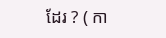ដែរ ? ( កា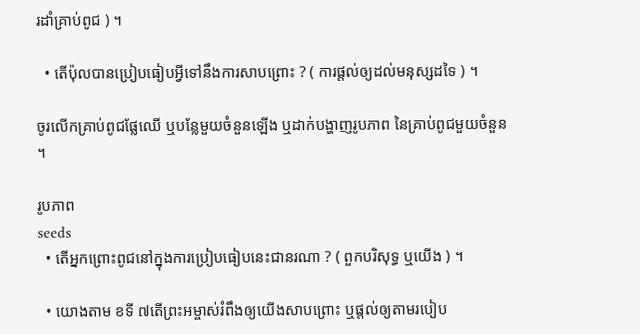រដាំគ្រាប់ពូជ ) ។

  • តើប៉ុលបានប្រៀបធៀបអ្វីទៅនឹងការសាបព្រោះ ? ( ការផ្ដល់ឲ្យដល់មនុស្សដទៃ ) ។

ចូរលើកគ្រាប់ពូជផ្លែឈើ ឬបន្លែមួយចំនួនឡើង ឬដាក់បង្ហាញរូបភាព នៃគ្រាប់ពូជមួយចំនួន ។

រូបភាព
seeds
  • តើអ្នកព្រោះពូជនៅក្នុងការប្រៀបធៀបនេះជានរណា ? ( ពួកបរិសុទ្ធ ឬយើង ) ។

  • យោងតាម ខទី ៧តើព្រះអម្ចាស់រំពឹងឲ្យយើងសាបព្រោះ ឬផ្ដល់ឲ្យតាមរបៀប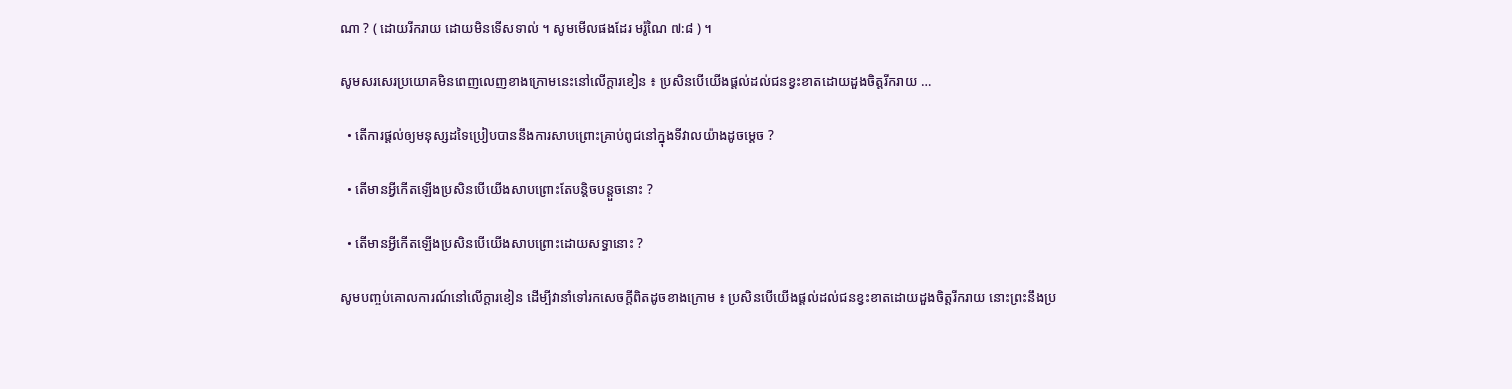ណា ? ( ដោយរីករាយ ដោយមិនទើសទាល់ ។ សូមមើលផងដែរ មរ៉ូណៃ ៧:៨ ) ។

សូមសរសេរប្រយោគមិនពេញលេញខាងក្រោមនេះនៅលើក្ដារខៀន ៖ ប្រសិនបើយើងផ្ដល់ដល់ជនខ្វះខាតដោយដួងចិត្តរីករាយ …

  • តើការផ្ដល់ឲ្យមនុស្សដទៃប្រៀបបាននឹងការសាបព្រោះគ្រាប់ពូជនៅក្នុងទីវាលយ៉ាងដូចម្ដេច ?

  • តើមានអ្វីកើតឡើងប្រសិនបើយើងសាបព្រោះតែបន្តិចបន្តួចនោះ ?

  • តើមានអ្វីកើតឡើងប្រសិនបើយើងសាបព្រោះដោយសទ្ធានោះ ?

សូមបញ្ចប់គោលការណ៍នៅលើក្ដារខៀន ដើម្បីវានាំទៅរកសេចក្ដីពិតដូចខាងក្រោម ៖ ប្រសិនបើយើងផ្ដល់ដល់ជនខ្វះខាតដោយដួងចិត្តរីករាយ នោះព្រះនឹងប្រ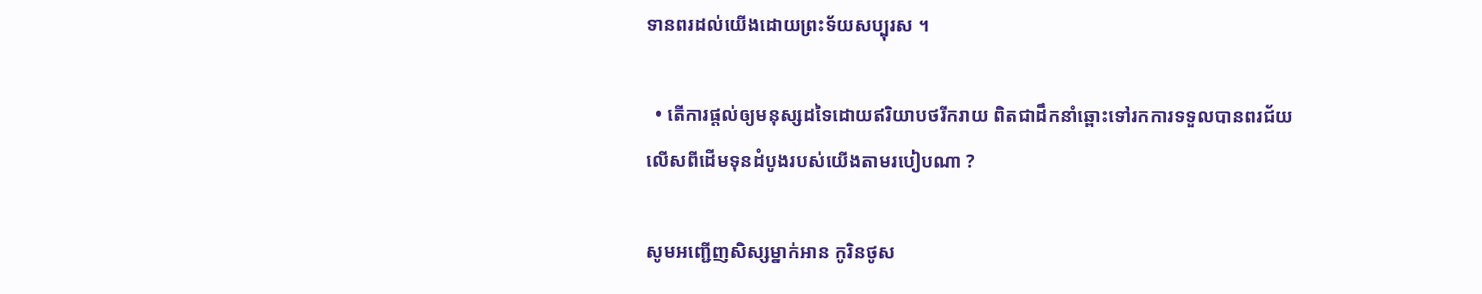ទានពរដល់យើងដោយព្រះទ័យសប្បុរស ។

  • តើការផ្ដល់ឲ្យមនុស្សដទៃដោយឥរិយាបថរីករាយ ពិតជាដឹកនាំឆ្ពោះទៅរកការទទួលបានពរជ័យ លើសពីដើមទុនដំបូងរបស់យើងតាមរបៀបណា ?

សូមអញ្ជើញសិស្សម្នាក់អាន កូរិនថូស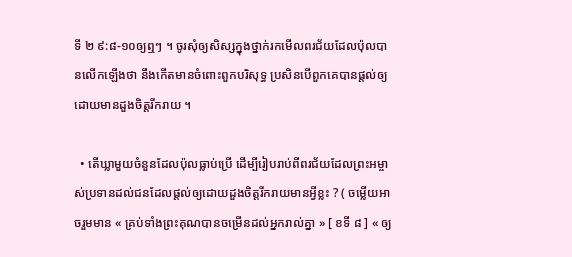ទី ២ ៩:៨-១០ឲ្យឮៗ ។ ចូរសុំឲ្យសិស្សក្នុងថ្នាក់រកមើលពរជ័យដែលប៉ុលបានលើកឡើងថា នឹងកើតមានចំពោះពួកបរិសុទ្ធ ប្រសិនបើពួកគេបានផ្ដល់ឲ្យដោយមានដួងចិត្តរីករាយ ។

  • តើឃ្លាមួយចំនួនដែលប៉ុលធ្លាប់ប្រើ ដើម្បីរៀបរាប់ពីពរជ័យដែលព្រះអម្ចាស់ប្រទានដល់ជនដែលផ្ដល់ឲ្យដោយដួងចិត្តរីករាយមានអ្វីខ្លះ ? ( ចម្លើយអាចរួមមាន « គ្រប់ទាំងព្រះគុណបានចម្រើនដល់អ្នករាល់គ្នា » [ ខទី ៨ ] « ឲ្យ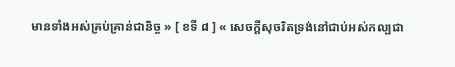មានទាំងអស់គ្រប់គ្រាន់ជានិច្ច » [ ខទី ៨ ] « សេចក្តីសុចរិតទ្រង់នៅជាប់អស់កល្បជា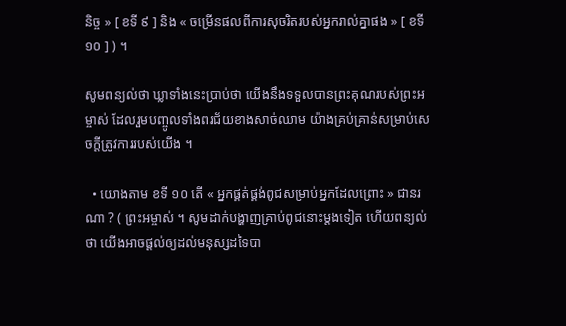និច្ច » [ ខទី ៩ ] និង « ចម្រើនផលពីការសុចរិតរបស់អ្នករាល់គ្នាផង » [ ខទី ១០ ] ) ។

សូមពន្យល់ថា ឃ្លាទាំងនេះប្រាប់ថា យើងនឹងទទួលបានព្រះគុណរបស់ព្រះអម្ចាស់ ដែលរួមបញ្ចូលទាំងពរជ័យខាងសាច់ឈាម យ៉ាងគ្រប់គ្រាន់សម្រាប់សេចក្ដីត្រូវការរបស់យើង ។

  • យោងតាម ខទី ១០ តើ « អ្នកផ្គត់ផ្គង់ពូជសម្រាប់អ្នកដែលព្រោះ » ជានរណា ? ( ព្រះអម្ចាស់ ។ សូមដាក់បង្ហាញគ្រាប់ពូជនោះម្ដងទៀត ហើយពន្យល់ថា យើងអាចផ្ដល់ឲ្យដល់មនុស្សដទៃបា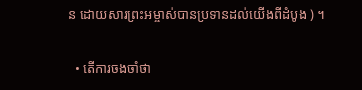ន ដោយសារព្រះអម្ចាស់បានប្រទានដល់យើងពីដំបូង ) ។

  • តើការចងចាំថា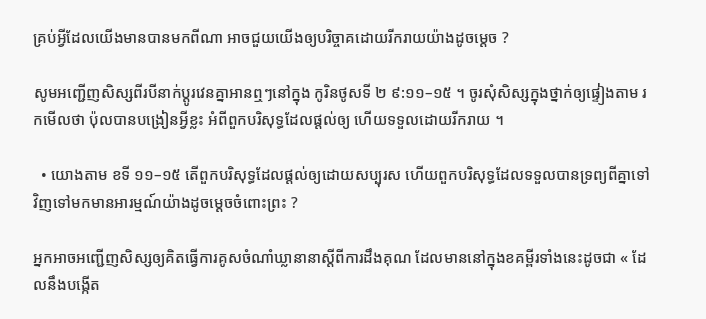គ្រប់អ្វីដែលយើងមានបានមកពីណា អាចជួយយើងឲ្យបរិច្ចាគដោយរីករាយយ៉ាងដូចម្ដេច ?

សូមអញ្ជើញសិស្សពីរបីនាក់ប្ដូរវេនគ្នាអានឮៗនៅក្នុង កូរិនថូសទី ២ ៩:១១–១៥ ។ ចូរសុំសិស្សក្នុងថ្នាក់ឲ្យផ្ទៀងតាម រកមើលថា ប៉ុលបានបង្រៀនអ្វីខ្លះ អំពីពួកបរិសុទ្ធដែលផ្ដល់ឲ្យ ហើយទទួលដោយរីករាយ ។

  • យោងតាម ខទី ១១–១៥ តើពួកបរិសុទ្ធដែលផ្ដល់ឲ្យដោយសប្បុរស ហើយពួកបរិសុទ្ធដែលទទួលបានទ្រព្យពីគ្នាទៅវិញទៅមកមានអារម្មណ៍យ៉ាងដូចម្ដេចចំពោះព្រះ ?

អ្នកអាចអញ្ជើញសិស្សឲ្យគិតធ្វើការគូសចំណាំឃ្លានានាស្ដីពីការដឹងគុណ ដែលមាននៅក្នុងខគម្ពីរទាំងនេះដូចជា « ដែលនឹងបង្កើត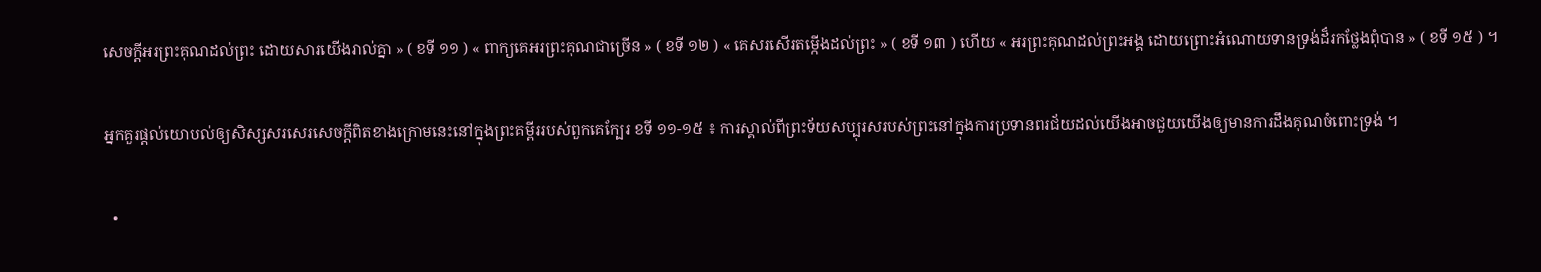សេចក្តីអរព្រះគុណដល់ព្រះ ដោយសារយើងរាល់គ្នា » ( ខទី ១១ ) « ពាក្យគេអរព្រះគុណជាច្រើន » ( ខទី ១២ ) « គេសរសើរតម្កើងដល់ព្រះ » ( ខទី ១៣ ) ហើយ « អរព្រះគុណដល់ព្រះអង្គ ដោយព្រោះអំណោយទានទ្រង់ដ៏រកថ្លែងពុំបាន » ( ខទី ១៥ ) ។

អ្នកគួរផ្ដល់យោបល់ឲ្យសិស្សសរសេរសេចក្ដីពិតខាងក្រោមនេះនៅក្នុងព្រះគម្ពីររបស់ពួកគេក្បែរ ខទី ១១-១៥ ៖ ការស្គាល់ពីព្រះទ័យសប្បុរសរបស់ព្រះនៅក្នុងការប្រទានពរជ័យដល់យើងអាចជួយយើងឲ្យមានការដឹងគុណចំពោះទ្រង់ ។

  •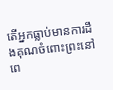តើអ្នកធ្លាប់មានការដឹងគុណចំពោះព្រះនៅពេ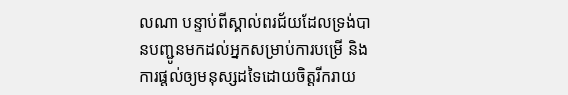លណា បន្ទាប់ពីស្គាល់ពរជ័យដែលទ្រង់បានបញ្ជូនមកដល់អ្នកសម្រាប់ការបម្រើ និងការផ្ដល់ឲ្យមនុស្សដទៃដោយចិត្តរីករាយ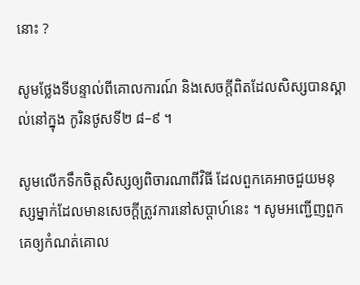នោះ ?

សូមថ្លែងទីបន្ទាល់ពីគោលការណ៍ និងសេចក្ដីពិតដែលសិស្សបានស្គាល់នៅក្នុង កូរិនថូសទី២ ៨–៩ ។

សូមលើកទឹកចិត្តសិស្សឲ្យពិចារណាពីវិធី ដែលពួកគេអាចជួយមនុស្សម្នាក់ដែលមានសេចក្ដីត្រូវការនៅសប្ដាហ៍នេះ ។ សូមអញ្ជើញពួកគេឲ្យកំណត់គោល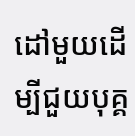ដៅមួយដើម្បីជួយបុគ្គ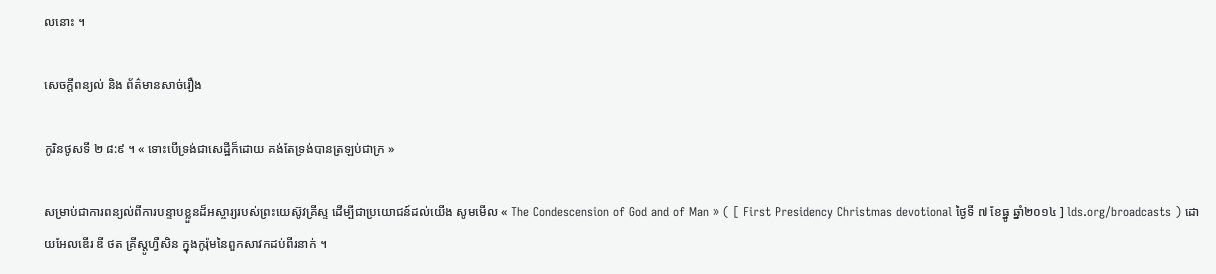លនោះ ។

សេចក្តីពន្យល់ និង ព័ត៌មានសាច់រឿង

កូរិនថូសទី ២ ៨:៩ ។ « ទោះបើទ្រង់ជាសេដ្ឋីក៏ដោយ គង់តែទ្រង់បានត្រឡប់ជាក្រ »

សម្រាប់ជាការពន្យល់ពីការបន្ទាបខ្លួនដ៏អស្ចារ្យរបស់ព្រះយេស៊ូវគ្រីស្ទ ដើម្បីជាប្រយោជន៍ដល់យើង សូមមើល « The Condescension of God and of Man » ( [ First Presidency Christmas devotional ថ្ងៃទី ៧ ខែធ្នូ ឆ្នាំ២០១៤ ] lds.org/broadcasts ) ដោយអែលឌើរ ឌី ថត គ្រីស្តូហ្វឺសិន ក្នុងកូរ៉ុមនៃពួកសាវកដប់ពីរនាក់ ។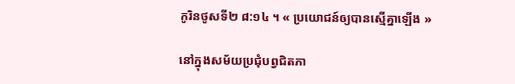កូរិនថូសទី២ ៨:១៤ ។ « ប្រយោជន៍ឲ្យបានស្មើគ្នាឡើង »

នៅក្នុងសម័យប្រជុំបព្វជិតភា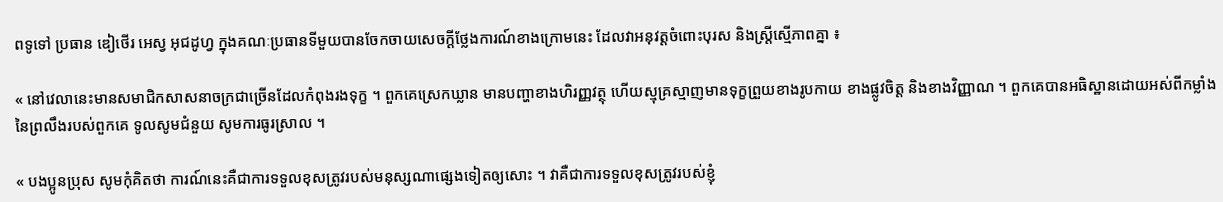ពទូទៅ ប្រធាន ឌៀថើរ អេស្វ អុជដូហ្វ ក្នុងគណៈប្រធានទីមួយបានចែកចាយសេចក្ដីថ្លែងការណ៍ខាងក្រោមនេះ ដែលវាអនុវត្តចំពោះបុរស និងស្ត្រីស្មើភាពគ្នា ៖

« នៅវេលានេះមានសមាជិកសាសនាចក្រជាច្រើនដែលកំពុងរងទុក្ខ ។ ពួកគេស្រេកឃ្លាន មានបញ្ហាខាងហិរញ្ញវត្ថុ ហើយស្មុគ្រស្មាញមានទុក្ខព្រួយខាងរូបកាយ ខាងផ្លូវចិត្ត និងខាងវិញ្ញាណ ។ ពួកគេបានអធិស្ឋានដោយអស់ពីកម្លាំងនៃព្រលឹងរបស់ពួកគេ ទូលសូមជំនួយ សូមការធូរស្រាល ។

« បងប្អូនប្រុស សូមកុំគិតថា ការណ៍នេះគឺជាការទទួលខុសត្រូវរបស់មនុស្សណាផ្សេងទៀតឲ្យសោះ ។ វាគឺជាការទទួលខុសត្រូវរបស់ខ្ញុំ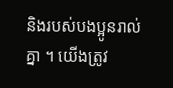និងរបស់បងប្អូនរាល់គ្នា ។ យើងត្រូវ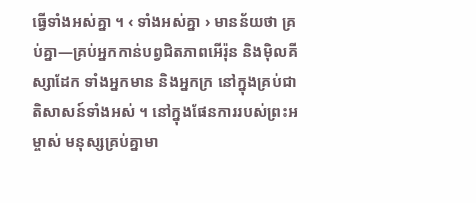ធ្វើទាំងអស់គ្នា ។ ‹ ទាំងអស់គ្នា › មានន័យថា គ្រប់គ្នា—គ្រប់អ្នកកាន់បព្វជិតភាពអើរ៉ុន និងម៉ិលគីស្សាដែក ទាំងអ្នកមាន និងអ្នកក្រ នៅក្នុងគ្រប់ជាតិសាសន៍ទាំងអស់ ។ នៅក្នុងផែនការរបស់ព្រះអម្ចាស់ មនុស្សគ្រប់គ្នាមា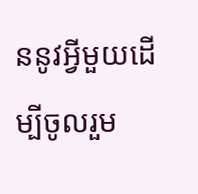ននូវអ្វីមួយដើម្បីចូលរួម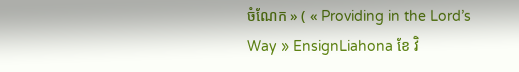ចំណែក » ( « Providing in the Lord’s Way » EnsignLiahona ខែ វិ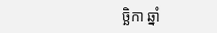ច្ឆិកា ឆ្នាំ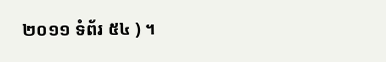២០១១ ទំព័រ ៥៤ ) ។